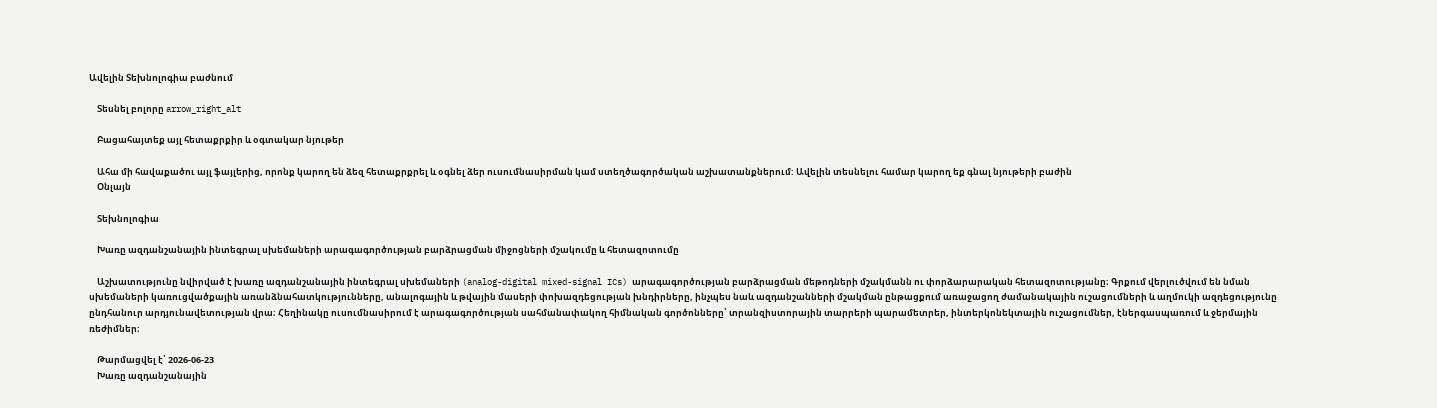Ավելին Տեխնոլոգիա բաժնում

    Տեսնել բոլորը arrow_right_alt

    Բացահայտեք այլ հետաքրքիր և օգտակար նյութեր

    Ահա մի հավաքածու այլ ֆայլերից, որոնք կարող են ձեզ հետաքրքրել և օգնել ձեր ուսումնասիրման կամ ստեղծագործական աշխատանքներում: Ավելին տեսնելու համար կարող եք գնալ նյութերի բաժին
    Օնլայն

    Տեխնոլոգիա

    Խառը ազդանշանային ինտեգրալ սխեմաների արագագործության բարձրացման միջոցների մշակումը և հետազոտումը

    Աշխատությունը նվիրված է խառը ազդանշանային ինտեգրալ սխեմաների (analog-digital mixed-signal ICs) արագագործության բարձրացման մեթոդների մշակմանն ու փորձարարական հետազոտությանը։ Գրքում վերլուծվում են նման սխեմաների կառուցվածքային առանձնահատկությունները, անալոգային և թվային մասերի փոխազդեցության խնդիրները, ինչպես նաև ազդանշանների մշակման ընթացքում առաջացող ժամանակային ուշացումների և աղմուկի ազդեցությունը ընդհանուր արդյունավետության վրա։ Հեղինակը ուսումնասիրում է արագագործության սահմանափակող հիմնական գործոնները՝ տրանզիստորային տարրերի պարամետրեր, ինտերկոնեկտային ուշացումներ, էներգասպառում և ջերմային ռեժիմներ։

    Թարմացվել է՝ 2026-06-23
    Խառը ազդանշանային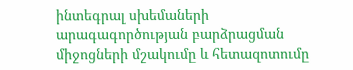ինտեգրալ սխեմաների արագագործության բարձրացման միջոցների մշակումը և հետազոտումը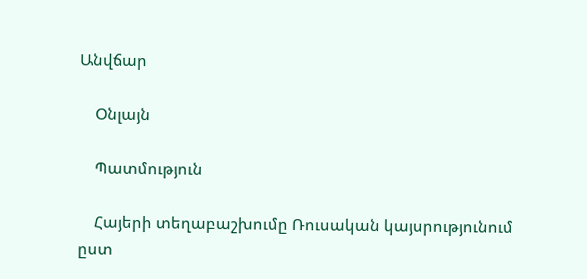Անվճար

    Օնլայն

    Պատմություն

    Հայերի տեղաբաշխումը Ռուսական կայսրությունում ըստ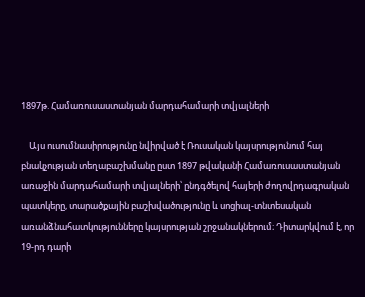1897թ. Համառուսաստանյան մարդահամարի տվյալների

    Այս ուսումնասիրությունը նվիրված է Ռուսական կայսրությունում հայ բնակչության տեղաբաշխմանը ըստ 1897 թվականի Համառուսաստանյան առաջին մարդահամարի տվյալների՝ ընդգծելով հայերի ժողովրդագրական պատկերը, տարածքային բաշխվածությունը և սոցիալ-տնտեսական առանձնահատկությունները կայսրության շրջանակներում։ Դիտարկվում է, որ 19-րդ դարի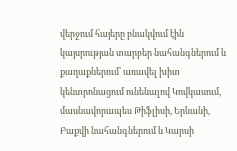վերջում հայերը բնակվում էին կայսրության տարբեր նահանգներում և քաղաքներում՝ առավել խիտ կենտրոնացում ունենալով Կովկասում, մասնավորապես Թիֆլիսի, Երևանի, Բաքվի նահանգներում և Կարսի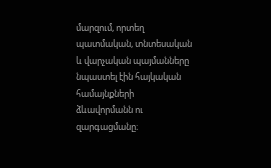մարզում, որտեղ պատմական, տնտեսական և վարչական պայմանները նպաստել էին հայկական համայնքների ձևավորմանն ու զարգացմանը։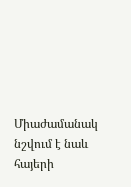Միաժամանակ նշվում է նաև հայերի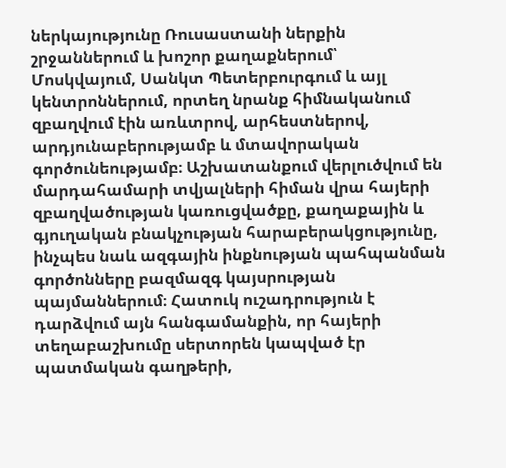ներկայությունը Ռուսաստանի ներքին շրջաններում և խոշոր քաղաքներում՝ Մոսկվայում, Սանկտ Պետերբուրգում և այլ կենտրոններում, որտեղ նրանք հիմնականում զբաղվում էին առևտրով, արհեստներով, արդյունաբերությամբ և մտավորական գործունեությամբ։ Աշխատանքում վերլուծվում են մարդահամարի տվյալների հիման վրա հայերի զբաղվածության կառուցվածքը, քաղաքային և գյուղական բնակչության հարաբերակցությունը, ինչպես նաև ազգային ինքնության պահպանման գործոնները բազմազգ կայսրության պայմաններում։ Հատուկ ուշադրություն է դարձվում այն հանգամանքին, որ հայերի տեղաբաշխումը սերտորեն կապված էր պատմական գաղթերի,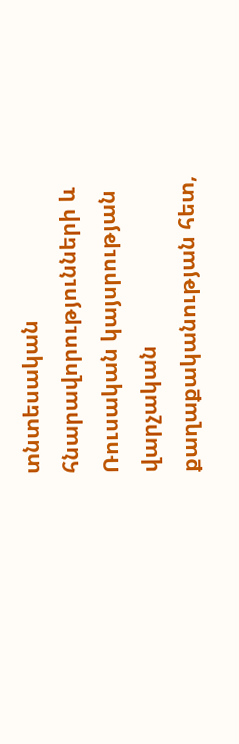տնտեսական հնարավորությունների և Ռուսական կայսրության վարչական քաղաքականության հետ,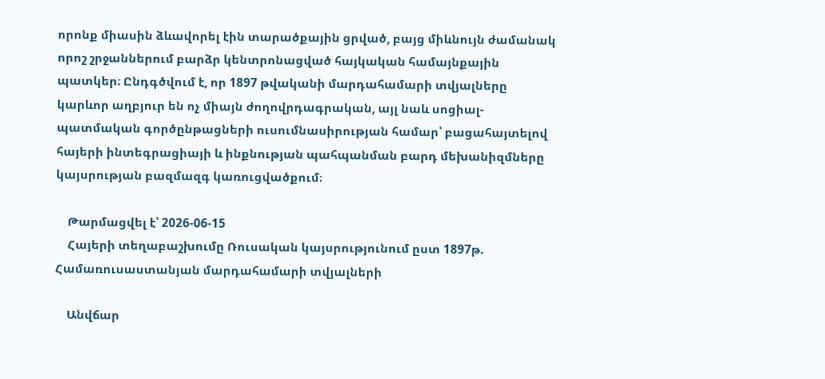որոնք միասին ձևավորել էին տարածքային ցրված, բայց միևնույն ժամանակ որոշ շրջաններում բարձր կենտրոնացված հայկական համայնքային պատկեր։ Ընդգծվում է, որ 1897 թվականի մարդահամարի տվյալները կարևոր աղբյուր են ոչ միայն ժողովրդագրական, այլ նաև սոցիալ-պատմական գործընթացների ուսումնասիրության համար՝ բացահայտելով հայերի ինտեգրացիայի և ինքնության պահպանման բարդ մեխանիզմները կայսրության բազմազգ կառուցվածքում։

    Թարմացվել է՝ 2026-06-15
    Հայերի տեղաբաշխումը Ռուսական կայսրությունում ըստ 1897թ. Համառուսաստանյան մարդահամարի տվյալների

    Անվճար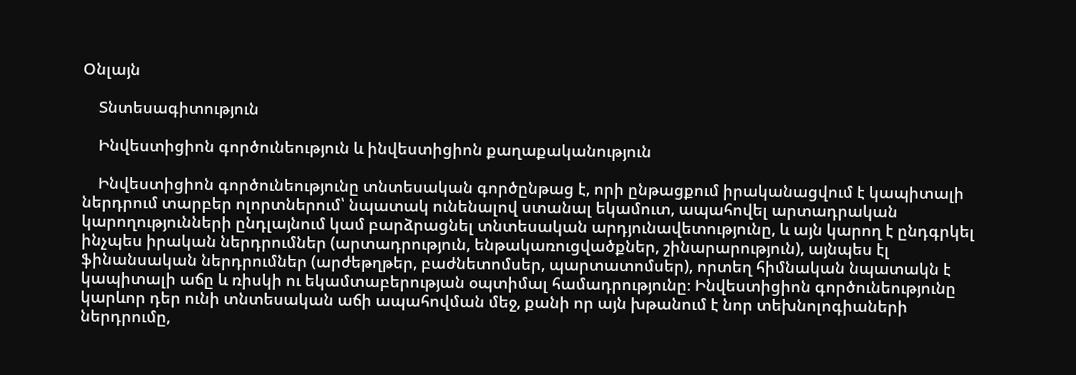Օնլայն

    Տնտեսագիտություն

    Ինվեստիցիոն գործունեություն և ինվեստիցիոն քաղաքականություն

    Ինվեստիցիոն գործունեությունը տնտեսական գործընթաց է, որի ընթացքում իրականացվում է կապիտալի ներդրում տարբեր ոլորտներում՝ նպատակ ունենալով ստանալ եկամուտ, ապահովել արտադրական կարողությունների ընդլայնում կամ բարձրացնել տնտեսական արդյունավետությունը, և այն կարող է ընդգրկել ինչպես իրական ներդրումներ (արտադրություն, ենթակառուցվածքներ, շինարարություն), այնպես էլ ֆինանսական ներդրումներ (արժեթղթեր, բաժնետոմսեր, պարտատոմսեր), որտեղ հիմնական նպատակն է կապիտալի աճը և ռիսկի ու եկամտաբերության օպտիմալ համադրությունը։ Ինվեստիցիոն գործունեությունը կարևոր դեր ունի տնտեսական աճի ապահովման մեջ, քանի որ այն խթանում է նոր տեխնոլոգիաների ներդրումը,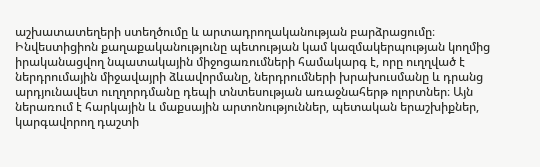աշխատատեղերի ստեղծումը և արտադրողականության բարձրացումը։ Ինվեստիցիոն քաղաքականությունը պետության կամ կազմակերպության կողմից իրականացվող նպատակային միջոցառումների համակարգ է, որը ուղղված է ներդրումային միջավայրի ձևավորմանը, ներդրումների խրախուսմանը և դրանց արդյունավետ ուղղորդմանը դեպի տնտեսության առաջնահերթ ոլորտներ։ Այն ներառում է հարկային և մաքսային արտոնություններ, պետական երաշխիքներ, կարգավորող դաշտի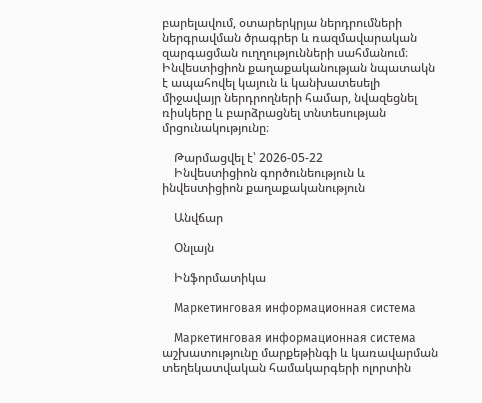բարելավում, օտարերկրյա ներդրումների ներգրավման ծրագրեր և ռազմավարական զարգացման ուղղությունների սահմանում։ Ինվեստիցիոն քաղաքականության նպատակն է ապահովել կայուն և կանխատեսելի միջավայր ներդրողների համար, նվազեցնել ռիսկերը և բարձրացնել տնտեսության մրցունակությունը։

    Թարմացվել է՝ 2026-05-22
    Ինվեստիցիոն գործունեություն և ինվեստիցիոն քաղաքականություն

    Անվճար

    Օնլայն

    Ինֆորմատիկա

    Маркетинговая информационная система

    Маркетинговая информационная система աշխատությունը մարքեթինգի և կառավարման տեղեկատվական համակարգերի ոլորտին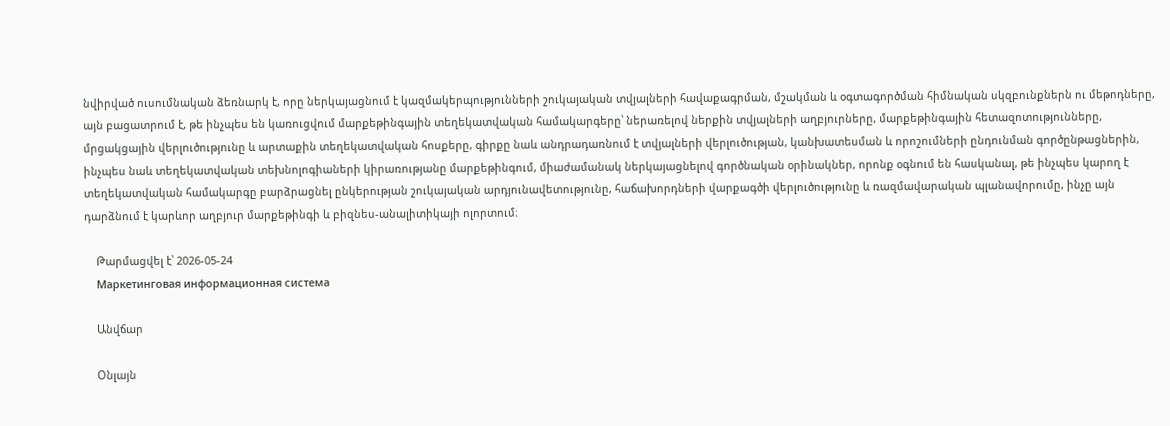նվիրված ուսումնական ձեռնարկ է, որը ներկայացնում է կազմակերպությունների շուկայական տվյալների հավաքագրման, մշակման և օգտագործման հիմնական սկզբունքներն ու մեթոդները, այն բացատրում է, թե ինչպես են կառուցվում մարքեթինգային տեղեկատվական համակարգերը՝ ներառելով ներքին տվյալների աղբյուրները, մարքեթինգային հետազոտությունները, մրցակցային վերլուծությունը և արտաքին տեղեկատվական հոսքերը, գիրքը նաև անդրադառնում է տվյալների վերլուծության, կանխատեսման և որոշումների ընդունման գործընթացներին, ինչպես նաև տեղեկատվական տեխնոլոգիաների կիրառությանը մարքեթինգում, միաժամանակ ներկայացնելով գործնական օրինակներ, որոնք օգնում են հասկանալ, թե ինչպես կարող է տեղեկատվական համակարգը բարձրացնել ընկերության շուկայական արդյունավետությունը, հաճախորդների վարքագծի վերլուծությունը և ռազմավարական պլանավորումը, ինչը այն դարձնում է կարևոր աղբյուր մարքեթինգի և բիզնես-անալիտիկայի ոլորտում։

    Թարմացվել է՝ 2026-05-24
    Маркетинговая информационная система

    Անվճար

    Օնլայն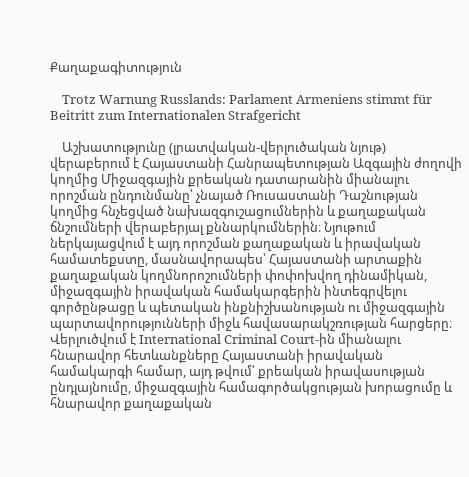Քաղաքագիտություն

    Trotz Warnung Russlands: Parlament Armeniens stimmt für Beitritt zum Internationalen Strafgericht

    Աշխատությունը (լրատվական-վերլուծական նյութ) վերաբերում է Հայաստանի Հանրապետության Ազգային ժողովի կողմից Միջազգային քրեական դատարանին միանալու որոշման ընդունմանը՝ չնայած Ռուսաստանի Դաշնության կողմից հնչեցված նախազգուշացումներին և քաղաքական ճնշումների վերաբերյալ քննարկումներին։ Նյութում ներկայացվում է այդ որոշման քաղաքական և իրավական համատեքստը, մասնավորապես՝ Հայաստանի արտաքին քաղաքական կողմնորոշումների փոփոխվող դինամիկան, միջազգային իրավական համակարգերին ինտեգրվելու գործընթացը և պետական ինքնիշխանության ու միջազգային պարտավորությունների միջև հավասարակշռության հարցերը։ Վերլուծվում է International Criminal Court-ին միանալու հնարավոր հետևանքները Հայաստանի իրավական համակարգի համար, այդ թվում՝ քրեական իրավասության ընդլայնումը, միջազգային համագործակցության խորացումը և հնարավոր քաղաքական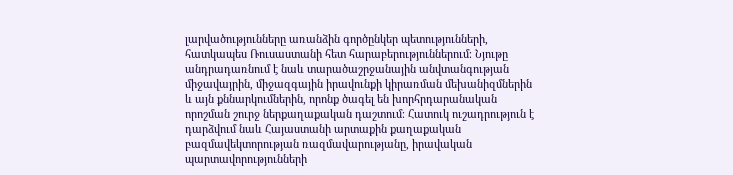լարվածությունները առանձին գործընկեր պետությունների, հատկապես Ռուսաստանի հետ հարաբերություններում։ Նյութը անդրադառնում է նաև տարածաշրջանային անվտանգության միջավայրին, միջազգային իրավունքի կիրառման մեխանիզմներին և այն քննարկումներին, որոնք ծագել են խորհրդարանական որոշման շուրջ ներքաղաքական դաշտում։ Հատուկ ուշադրություն է դարձվում նաև Հայաստանի արտաքին քաղաքական բազմավեկտորության ռազմավարությանը, իրավական պարտավորությունների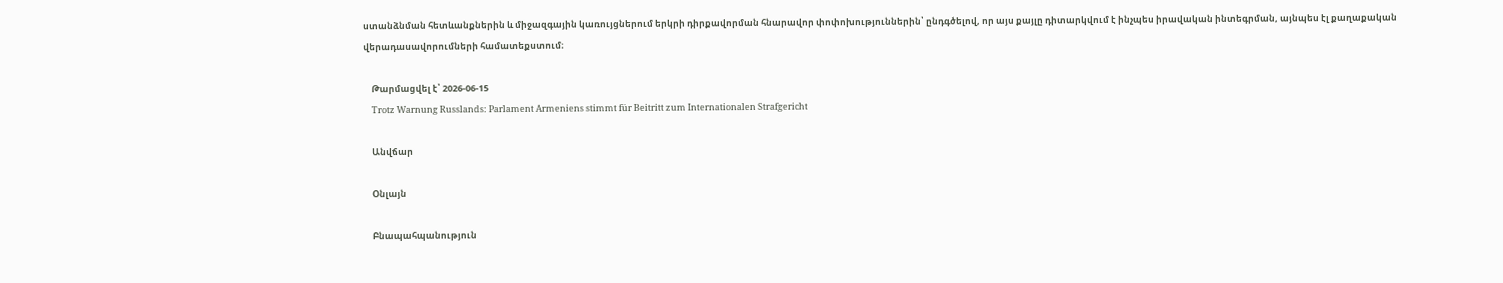ստանձնման հետևանքներին և միջազգային կառույցներում երկրի դիրքավորման հնարավոր փոփոխություններին՝ ընդգծելով, որ այս քայլը դիտարկվում է ինչպես իրավական ինտեգրման, այնպես էլ քաղաքական վերադասավորումների համատեքստում։

    Թարմացվել է՝ 2026-06-15
    Trotz Warnung Russlands: Parlament Armeniens stimmt für Beitritt zum Internationalen Strafgericht

    Անվճար

    Օնլայն

    Բնապահպանություն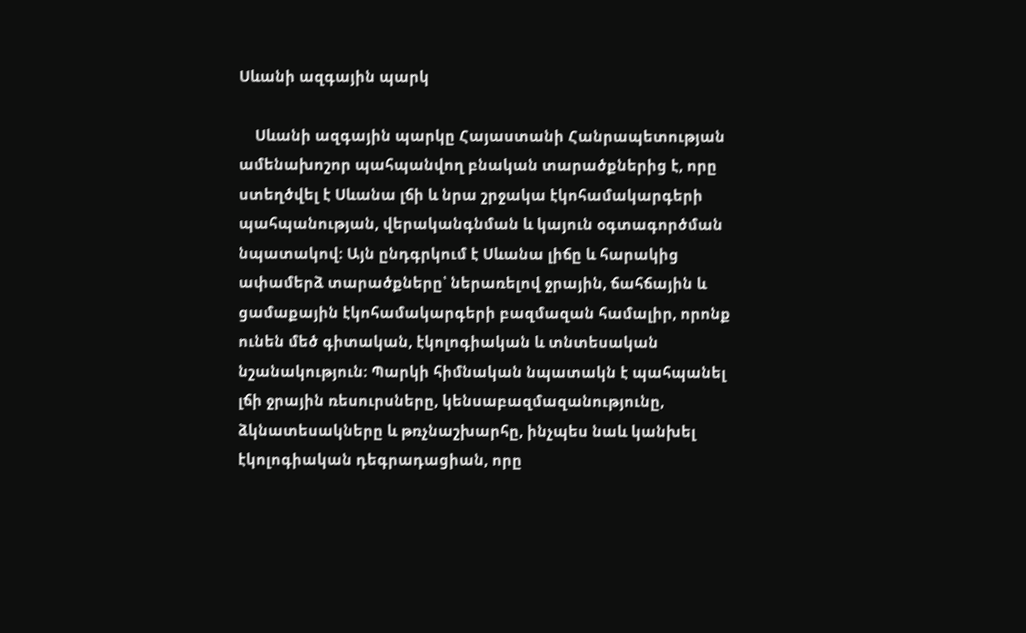Սևանի ազգային պարկ

    Սևանի ազգային պարկը Հայաստանի Հանրապետության ամենախոշոր պահպանվող բնական տարածքներից է, որը ստեղծվել է Սևանա լճի և նրա շրջակա էկոհամակարգերի պահպանության, վերականգնման և կայուն օգտագործման նպատակով։ Այն ընդգրկում է Սևանա լիճը և հարակից ափամերձ տարածքները՝ ներառելով ջրային, ճահճային և ցամաքային էկոհամակարգերի բազմազան համալիր, որոնք ունեն մեծ գիտական, էկոլոգիական և տնտեսական նշանակություն։ Պարկի հիմնական նպատակն է պահպանել լճի ջրային ռեսուրսները, կենսաբազմազանությունը, ձկնատեսակները և թռչնաշխարհը, ինչպես նաև կանխել էկոլոգիական դեգրադացիան, որը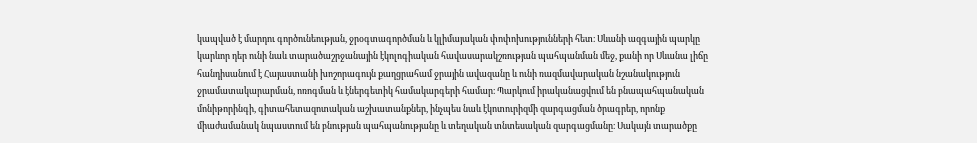կապված է մարդու գործունեության, ջրօգտագործման և կլիմայական փոփոխությունների հետ։ Սևանի ազգային պարկը կարևոր դեր ունի նաև տարածաշրջանային էկոլոգիական հավասարակշռության պահպանման մեջ, քանի որ Սևանա լիճը հանդիսանում է Հայաստանի խոշորագույն քաղցրահամ ջրային ավազանը և ունի ռազմավարական նշանակություն ջրամատակարարման, ոռոգման և էներգետիկ համակարգերի համար։ Պարկում իրականացվում են բնապահպանական մոնիթորինգի, գիտահետազոտական աշխատանքներ, ինչպես նաև էկոտուրիզմի զարգացման ծրագրեր, որոնք միաժամանակ նպաստում են բնության պահպանությանը և տեղական տնտեսական զարգացմանը։ Սակայն տարածքը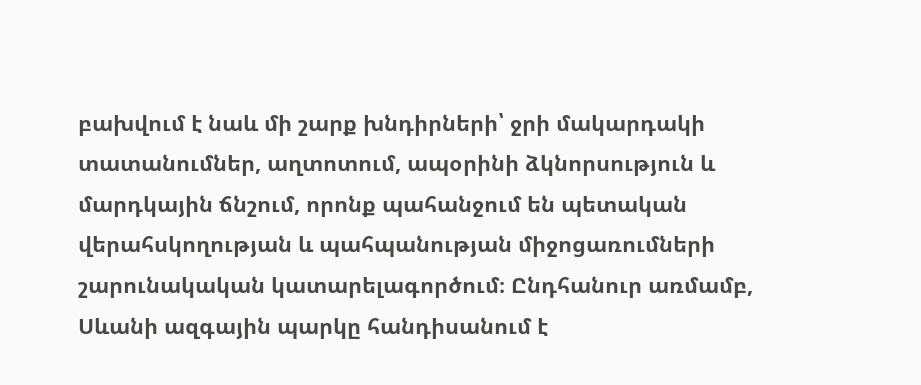բախվում է նաև մի շարք խնդիրների՝ ջրի մակարդակի տատանումներ, աղտոտում, ապօրինի ձկնորսություն և մարդկային ճնշում, որոնք պահանջում են պետական վերահսկողության և պահպանության միջոցառումների շարունակական կատարելագործում։ Ընդհանուր առմամբ, Սևանի ազգային պարկը հանդիսանում է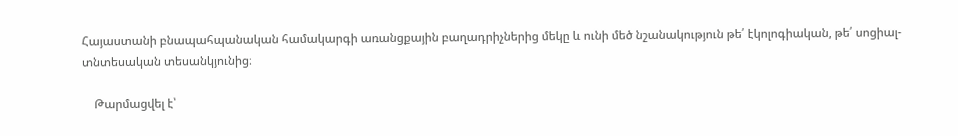Հայաստանի բնապահպանական համակարգի առանցքային բաղադրիչներից մեկը և ունի մեծ նշանակություն թե՛ էկոլոգիական, թե՛ սոցիալ-տնտեսական տեսանկյունից։

    Թարմացվել է՝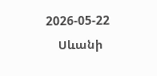2026-05-22
    Սևանի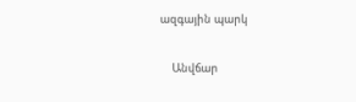ազգային պարկ

    Անվճար